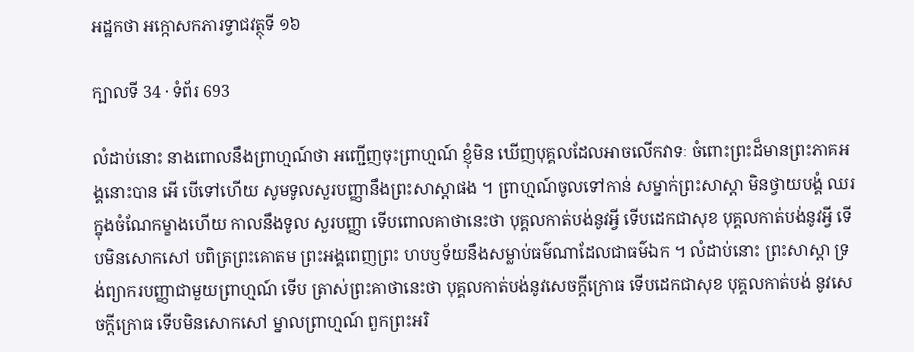អដ្ឋកថា អក្កោសកភារទ្វាជវត្ថុទី ១៦

ក្បាលទី 34 · ទំព័រ 693

លំដាប់នោះ នាងពោលនឹងព្រាហ្មណ៍ថា អញ្ជើញចុះព្រាហ្មណ៍ ខ្ញុំមិន ឃើញបុគ្គលដែលអាចលើកវាទៈ ចំពោះព្រះដ៏មានព្រះភាគអង្គនោះបាន អើ បើទៅហើយ សូមទូលសួរបញ្ញានឹងព្រះសាស្តាផង ។ ព្រាហ្មណ៍ចូលទៅកាន់ សម្នាក់ព្រះសាស្តា មិនថ្វាយបង្គំ ឈរក្នុងចំណែកម្ខាងហើយ កាលនឹងទូល សួរបញ្ញា ទើបពោលគាថានេះថា បុគ្គលកាត់បង់នូវអ្វី ទើបដេកជាសុខ បុគ្គលកាត់បង់នូវអ្វី ទើបមិនសោកសៅ បពិត្រព្រះគោតម ព្រះអង្គពេញព្រះ ហបឫទ័យនឹងសម្លាប់ធម៌ណាដែលជាធម៌ឯក ។ លំដាប់នោះ ព្រះសាស្តា ទ្រង់ព្យាករបញ្ញាជាមួយព្រាហ្មណ៍ ទើប ត្រាស់ព្រះគាថានេះថា បុគ្គលកាត់បង់នូវសេចក្តីក្រោធ ទើបដេកជាសុខ បុគ្គលកាត់បង់ នូវសេចក្តីក្រោធ ទើបមិនសោកសៅ ម្នាលព្រាហ្មណ៍ ពួកព្រះអរិ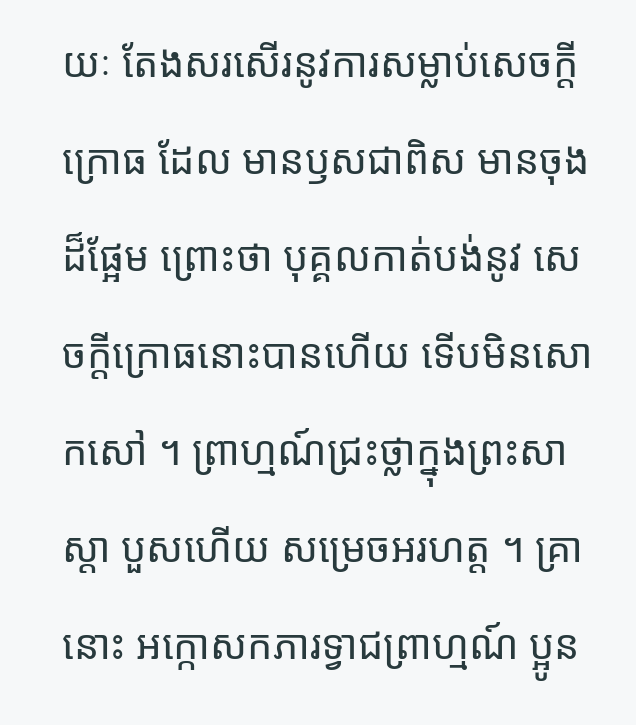យៈ តែងសរសើរនូវការសម្លាប់សេចក្តីក្រោធ ដែល មានឫសជាពិស មានចុងដ៏ផ្អែម ព្រោះថា បុគ្គលកាត់បង់នូវ សេចក្តីក្រោធនោះបានហើយ ទើបមិនសោកសៅ ។ ព្រាហ្មណ៍ជ្រះថ្លាក្នុងព្រះសាស្តា បួសហើយ សម្រេចអរហត្ត ។ គ្រា នោះ អក្កោសកភារទ្វាជព្រាហ្មណ៍ ប្អូន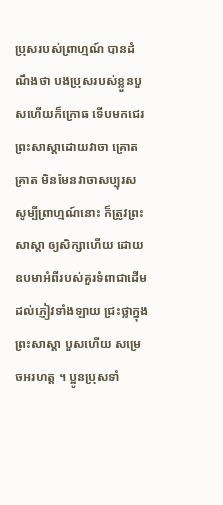ប្រុសរបស់ព្រាហ្មណ៍ បានដំណឹងថា បងប្រុសរបស់ខ្លួនបួសហើយក៏ក្រោធ ទើបមកជេរព្រះសាស្តាដោយវាចា គ្រោតគ្រាត មិនមែនវាចាសប្បុរស សូម្បីព្រាហ្មណ៍នោះ ក៏ត្រូវព្រះសាស្តា ឲ្យសិក្សាហើយ ដោយឧបមាអំពីរបស់គួរទំពាជាដើម ដល់ភ្ញៀវទាំងឡាយ ជ្រះថ្លាក្នុងព្រះសាស្តា បួសហើយ សម្រេចអរហត្ត ។ ប្អូនប្រុសទាំ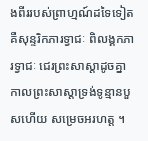ងពីររបស់ព្រាហ្មណ៍ដទៃទៀត គឺសុន្ទរិកភារទ្វាជៈ ពិលង្គកភារទ្វាជៈ ជេរព្រះសាស្តាដូចគ្នា កាលព្រះសាស្តាទ្រង់ទូន្មានបួសហើយ សម្រេចអរហត្ត ។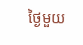ថ្ងៃមួយ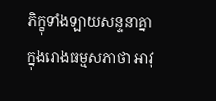ភិក្ខុទាំងឡាយសន្ទនាគ្នាក្នុងរោងធម្មសភាថា អាវុ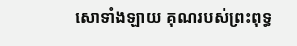សោទាំងឡាយ គុណរបស់ព្រះពុទ្ធ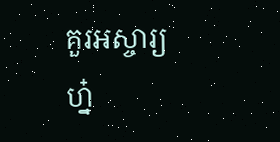គួរអស្ចារ្យហ្ន៎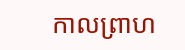កាលព្រាហ